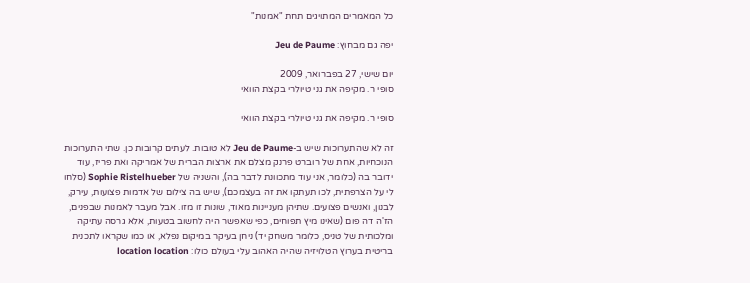כל המאמרים המתויגים תחת "אמנות"

יפה גם מבחוץ: Jeu de Paume

יום שישי, 27 בפברואר, 2009
סופי ר. מקיפה את גני טיולרי בקצת הוואי

סופי ר. מקיפה את גני טיולרי בקצת הוואי

זה לא שהתערוכות שיש ב-Jeu de Paume לא טובות. לעתים קרובות כן. שתי התערוכות הנוכחיות, אחת של רוברט פרנק מצלם את ארצות הברית של אמריקה ואת פריז, עוד ידובר בה (כלומר, אני עוד מתכוונת לדבר בה), והשניה של Sophie Ristelhueber (סלחו לי על הצרפתית, לכו תעתקו את זה בעצמכם), שיש בה צילום של אדמות פצועות, עירק, לבנון, ואנשים פצועים. שתיהן מעניינות מאוד, שונות זו מזו. אבל מעבר לאמנות שבפנים, הז'ה דה פום (שאינו מיץ תפוחים, כפי שאפשר היה לחשוב בטעות, אלא גרסה עתיקה ומלכותית של טניס, כלומר משחק יד) ניחן בעיקר במיקום נפלא, או כמו שקראו לתכנית בריטית בערוץ הטלויזיה שהיה האהוב עלי בעולם כולו: location location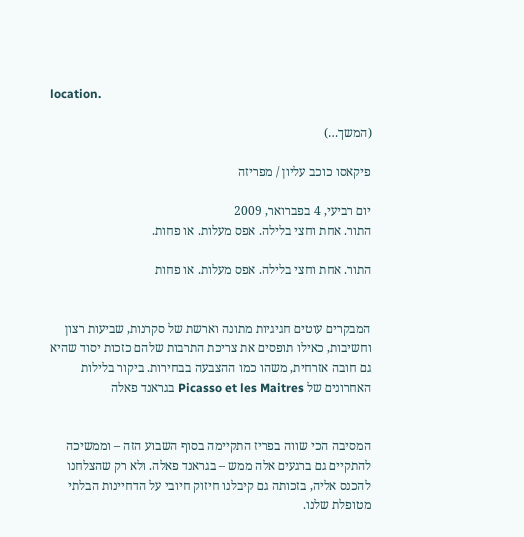location.

(המשך…)

פיקאסו כוכב עליון / מפריזה

יום רביעי, 4 בפברואר, 2009
התור. אחת וחצי בלילה. אפס מעלות. או פחות.

התור. אחת וחצי בלילה. אפס מעלות. או פחות


המבקרים עוטים חגיגיות מתונה וארשת של סקרנות, שביעות רצון וחשיבות, כאילו תופסים את צריכת התרבות שלהם כזכות יסוד שהיא גם חובה אזרחית, משהו כמו ההצבעה בבחירות. ביקור בלילות האחרונים של Picasso et les Maitres בגראנד פאלה


המסיבה הכי שווה בפריז התקיימה בסוף השבוע הזה – וממשיכה להתקיים גם ברגעים אלה ממש – בגראנד פאלה. ולא רק שהצלחנו להכנס אליה, בזכותה גם קיבלנו חיזוק חיובי על הדחיינות הבלתי מטופלת שלנו.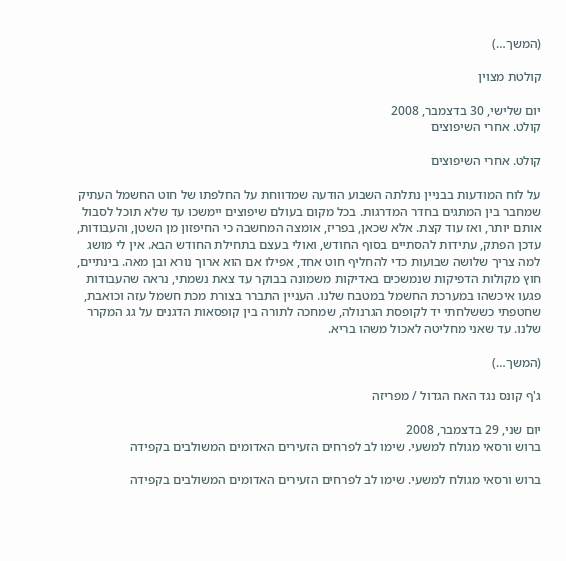(המשך…)

קולטת מצוין

יום שלישי, 30 בדצמבר, 2008
קולט. אחרי השיפוצים

קולט. אחרי השיפוצים

על לוח המודעות בבניין נתלתה השבוע הודעה שמדווחת על החלפתו של חוט החשמל העתיק שמחבר בין המתגים בחדר המדרגות. בכל מקום בעולם שיפוצים יימשכו עד שלא תוכל לסבול אותם יותר, ואז עוד קצת. אלא שכאן, בפריז, אומצה המחשבה כי החיפזון מן השטן, והעבודות, עדכן הפתק, עתידות להסתיים בסוף החודש, ואולי בעצם בתחילת החודש הבא. אין לי מושג למה צריך שלושה שבועות כדי להחליף חוט אחד, אפילו אם הוא ארוך נורא ובן מאה. בינתיים, חוץ מקולות הדפיקות שנמשכים באדיקות משמונה בבוקר עד צאת נשמתי, נראה שהעבודות פגעו איכשהו במערכת החשמל במטבח שלנו. העניין התברר בצורת מכת חשמל עזה וכואבת, שחטפתי כששלחתי יד לקופסת הגרנולה, שמחכה לתורה בין קופסאות הדגנים על גג המקרר שלנו. עד שאני מחליטה לאכול משהו בריא.

(המשך…)

ג'ף קונס נגד האח הגדול / מפריזה

יום שני, 29 בדצמבר, 2008
ברוש ורסאי מגולח למשעי. שימו לב לפרחים הזעירים האדומים המשולבים בקפידה

ברוש ורסאי מגולח למשעי. שימו לב לפרחים הזעירים האדומים המשולבים בקפידה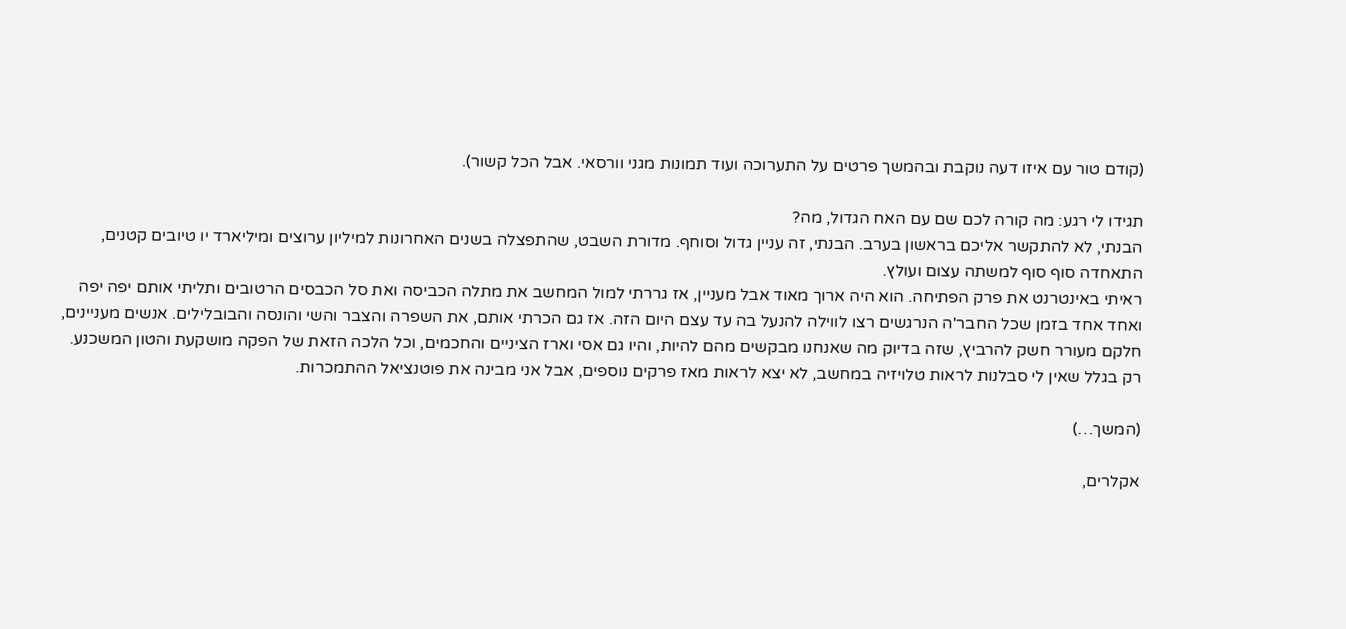(קודם טור עם איזו דעה נוקבת ובהמשך פרטים על התערוכה ועוד תמונות מגני וורסאי. אבל הכל קשור).

תגידו לי רגע: מה קורה לכם שם עם האח הגדול, מה?
הבנתי, לא להתקשר אליכם בראשון בערב. הבנתי, זה עניין גדול וסוחף. מדורת השבט, שהתפצלה בשנים האחרונות למיליון ערוצים ומיליארד יו טיובים קטנים, התאחדה סוף סוף למשתה עצום ועולץ.
ראיתי באינטרנט את פרק הפתיחה. הוא היה ארוך מאוד אבל מעניין, אז גררתי למול המחשב את מתלה הכביסה ואת סל הכבסים הרטובים ותליתי אותם יפה יפה ואחד אחד בזמן שכל החבר'ה הנרגשים רצו לווילה להנעל בה עד עצם היום הזה. אז גם הכרתי אותם, את השפרה והצבר והשי והונסה והבובלילים. אנשים מעניינים, חלקם מעורר חשק להרביץ, שזה בדיוק מה שאנחנו מבקשים מהם להיות, והיו גם אסי וארז הציניים והחכמים, וכל הלכה הזאת של הפקה מושקעת והטון המשכנע. רק בגלל שאין לי סבלנות לראות טלויזיה במחשב, לא יצא לראות מאז פרקים נוספים, אבל אני מבינה את פוטנציאל ההתמכרות.

(המשך…)

אקלרים,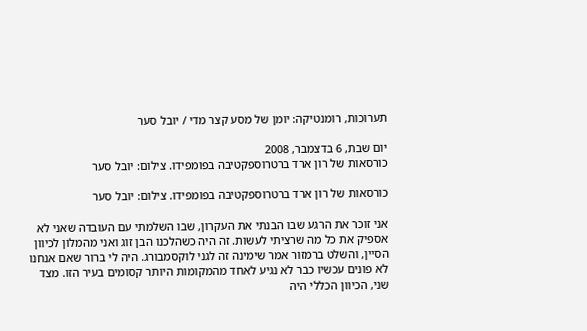תערוכות, רומנטיקה: יומן של מסע קצר מדי / יובל סער

יום שבת, 6 בדצמבר, 2008
כורסאות של רון ארד ברטרוספקטיבה בפומפידו. צילום: יובל סער

כורסאות של רון ארד ברטרוספקטיבה בפומפידו. צילום: יובל סער

אני זוכר את הרגע שבו הבנתי את העקרון, שבו השלמתי עם העובדה שאני לא אספיק את כל מה שרציתי לעשות. זה היה כשהלכנו הבן זוג ואני מהמלון לכיוון הסיין, והשלט ברמזור אמר שימינה זה לגני לוקסמבורג. היה לי ברור שאם אנחנו לא פונים עכשיו כבר לא נגיע לאחד מהמקומות היותר קסומים בעיר הזו. מצד שני, הכיוון הכללי היה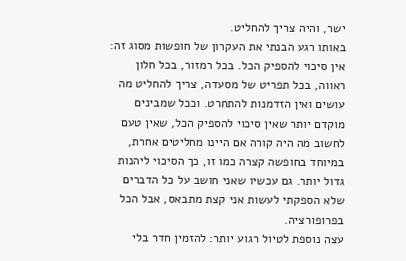ישר, והיה צריך להחליט.
באותו רגע הבנתי את העקרון של חופשות מסוג זה: אין סיכוי להספיק הכל. בכל רמזור, בכל חלון ראווה, בכל תפריט של מסעדה, צריך להחליט מה עושים ואין הזדמנות להתחרט. וככל שמבינים מוקדם יותר שאין סיכוי להספיק הכל, שאין טעם לחשוב מה היה קורה אם היינו מחליטים אחרת, במיוחד בחופשה קצרה כמו זו, כך הסיכוי ליהנות גדול יותר. גם עכשיו שאני חושב על כל הדברים שלא הספקתי לעשות אני קצת מתבאס, אבל הכל בפרופורציה.
עצה נוספת לטיול רגוע יותר: להזמין חדר בלי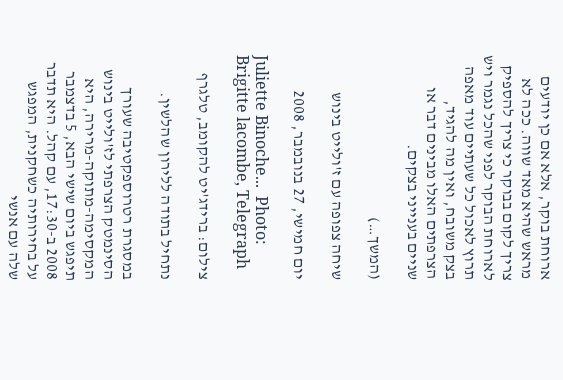ארוחת בוקר, אלא אם כן יודעים מראש שהיא מאד שווה. ככה לא צריך לקום בבוקר כי צריך להספיק לארוחת הבוקר לפני שהכל נגמר ויש תרוץ לאכול כל שעתיים עוד מאפה בצק משובח, ואין מה להגיד, הצרפתים האלו מבינים דבר או שניים בענייני בצקים.

(המשך…)

שיחה צפופה עם ז'ולייט בינוש

יום חמישי, 27 בנובמבר, 2008

Juliette Binoche...  Photo: Brigitte lacombe, Telegraph

צילום: ברידג'יט להקומב, טלגרף

נתחיל בתודה ללירון שהלשין.

במסגרת רטרוספקטיבה שעורך הסינמטק הצרפתי לז'ולייט בינוש המקסימה-מתוקה-מרירה, היא תיפגש ביום שישי הבא, 5 בדצמבר 2008 ב-17:30, עם קהל. היא תדבר על בחירותיה כשחקנית, המפגש שלה עם אנשי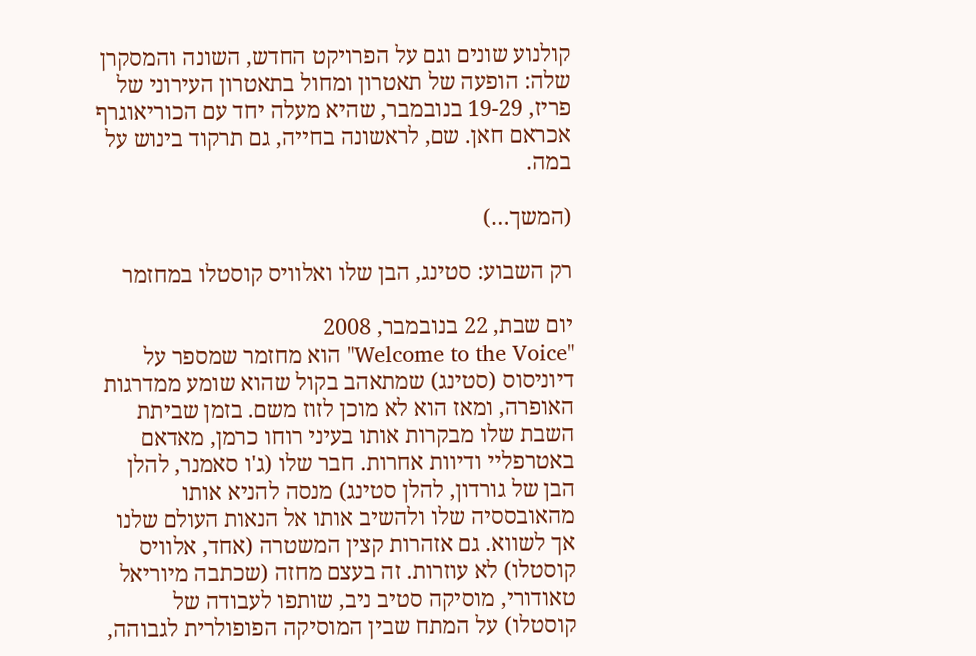קולנוע שונים וגם על הפרויקט החדש, השונה והמסקרן שלה: הופעה של תאטרון ומחול בתאטרון העירוני של פריז, 19-29 בנובמבר, שהיא מעלה יחד עם הכוריאוגרף אכראם חאן. שם, לראשונה בחייה, גם תרקוד בינוש על במה.

(המשך…)

רק השבוע: סטינג, הבן שלו ואלוויס קוסטלו במחזמר

יום שבת, 22 בנובמבר, 2008
"Welcome to the Voice" הוא מחזמר שמספר על דיוניסוס (סטינג) שמתאהב בקול שהוא שומע ממדרגות האופרה, ומאז הוא לא מוכן לזוז משם. בזמן שביתת השבת שלו מבקרות אותו בעיני רוחו כרמן, מאדאם באטרפליי ודיוות אחרות. חבר שלו (ג'ו סאמנר, להלן הבן של גורדון, להלן סטינג) מנסה להניא אותו מהאובססיה שלו ולהשיב אותו אל הנאות העולם שלנו אך לשווא. גם אזהרות קצין המשטרה (אחד, אלוויס קוסטלו) לא עוזרות. זה בעצם מחזה (שכתבה מיוריאל טאודורי, מוסיקה סטיב ניב, שותפו לעבודה של קוסטלו) על המתח שבין המוסיקה הפופולרית לגבוהה,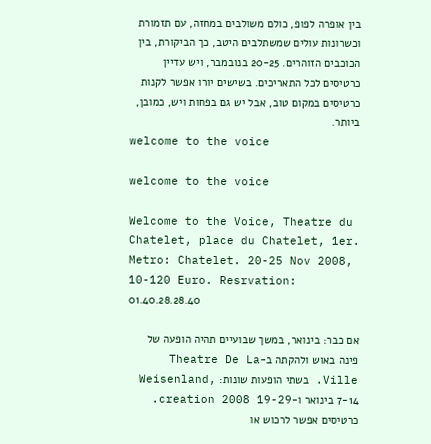בין אופרה לפופ, כולם משולבים במחזה, עם תזמורת וכשרונות עולים שמשתלבים היטב, כך הביקורת, בין הכוכבים הזוהרים. 20-25 בנובמבר, ויש עדיין כרטיסים לכל התאריכים. בשישים יורו אפשר לקנות כרטיסים במקום טוב, אבל יש גם בפחות ויש, כמובן, ביותר.
welcome to the voice

welcome to the voice

Welcome to the Voice, Theatre du Chatelet, place du Chatelet, 1er. Metro: Chatelet. 20-25 Nov 2008, 10-120 Euro. Resrvation: 01.40.28.28.40

אם כבר: בינואר, במשך שבועיים תהיה הופעה של פינה באוש ולהקתה ב-Theatre De La Ville. בשתי הופעות שונות: Weisenland, 7-14 בינואר ו-creation 2008 19-29. כרטיסים אפשר לרכוש או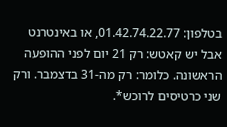בטלפון: 01.42.74.22.77, או באינטרנט אבל יש קאטש: רק 21 יום לפני ההופעה הראשונה. כלומר: רק מה-31 בדצמבר. ורק שני כרטיסים לרוכש*.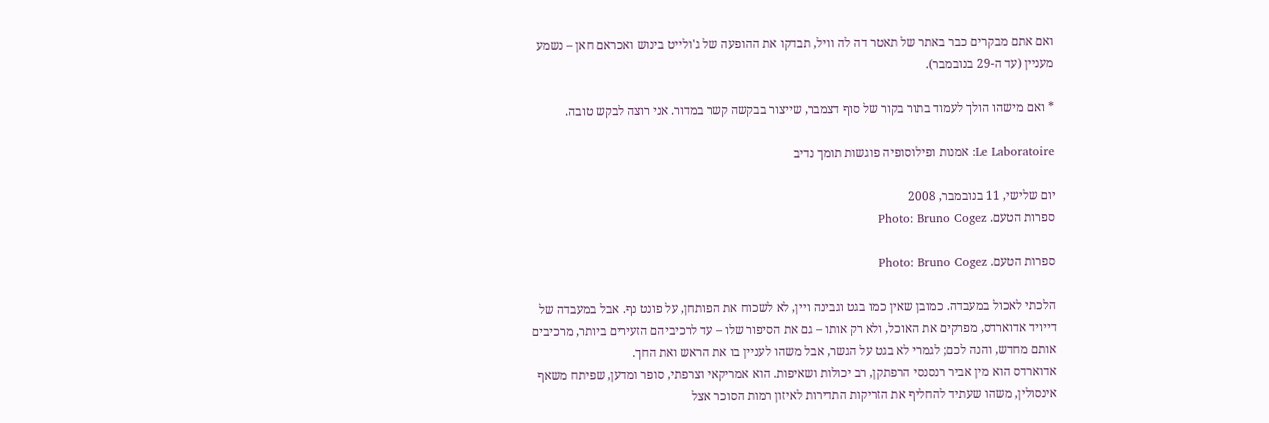ואם אתם מבקרים כבר באתר של תאטר דה לה וויל, תבדקו את ההופעה של ג'ולייט בינוש ואכראם חאן – נשמע מעניין (עד ה-29 בנובמבר).

* ואם מישהו הולך לעמוד בתור בקור של סוף דצמבר, שייצור בבקשה קשר במדור. אני רוצה לבקש טובה.

Le Laboratoire: אמנות ופילוסופיה פוגשות תומך נדיב

יום שלישי, 11 בנובמבר, 2008
ספרות הטעם. Photo: Bruno Cogez

ספרות הטעם. Photo: Bruno Cogez

הלכתי לאכול במעבדה. כמובן שאין כמו בגט וגבינה ויין, לא לשכוח את הפותחן, על פונט נף. אבל במעבדה של דייויד אדוארדס, מפרקים את האוכל, ולא רק אותו – גם את הסיפור שלו – עד לרכיביהם הזעירים ביותר, מרכיבים אותם מחדש, והנה לכם; לגמרי לא בגט על הגשר, אבל משהו לעניין בו את הראש ואת החך.
אדוארדס הוא מין אביר רנסנסי הרפתקן, רב יכולות ושאיפות. הוא אמריקאי וצרפתי, סופר ומדען, שפיתח משאף אינסולין, משהו שעתיד להחליף את הזריקות התדירות לאיזון רמות הסוכר אצל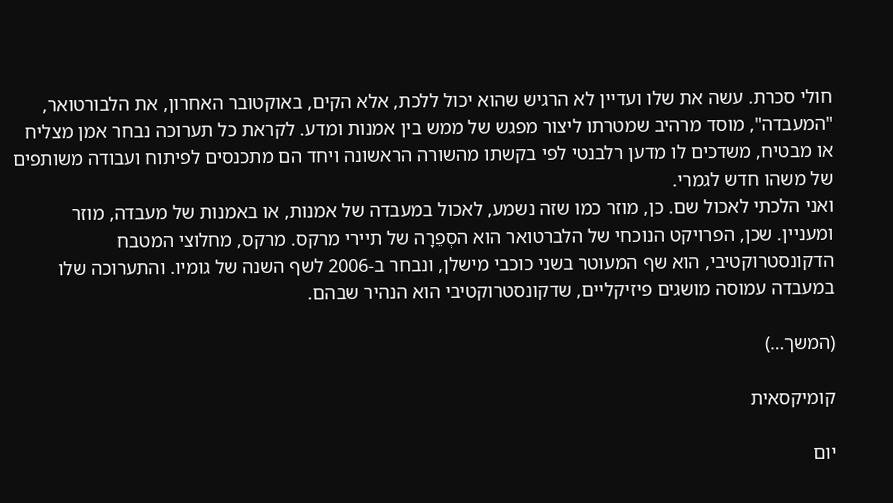חולי סכרת. עשה את שלו ועדיין לא הרגיש שהוא יכול ללכת, אלא הקים, באוקטובר האחרון, את הלבורטואר, "המעבדה", מוסד מרהיב שמטרתו ליצור מפגש של ממש בין אמנות ומדע. לקראת כל תערוכה נבחר אמן מצליח או מבטיח, משדכים לו מדען רלבנטי לפי בקשתו מהשורה הראשונה ויחד הם מתכנסים לפיתוח ועבודה משותפים של משהו חדש לגמרי.
ואני הלכתי לאכול שם. כן, מוזר כמו שזה נשמע, לאכול במעבדה של אמנות, או באמנות של מעבדה, מוזר ומעניין. שכן, הפרויקט הנוכחי של הלברטואר הוא הסְפֵרָה של תיירי מרקס. מרקס, מחלוצי המטבח הדקונסטרוקטיבי, הוא שף המעוטר בשני כוכבי מישלן, ונבחר ב-2006 לשף השנה של גומיו. והתערוכה שלו במעבדה עמוסה מושגים פיזיקליים, שדקונסטרוקטיבי הוא הנהיר שבהם.

(המשך…)

קומיקסאית

יום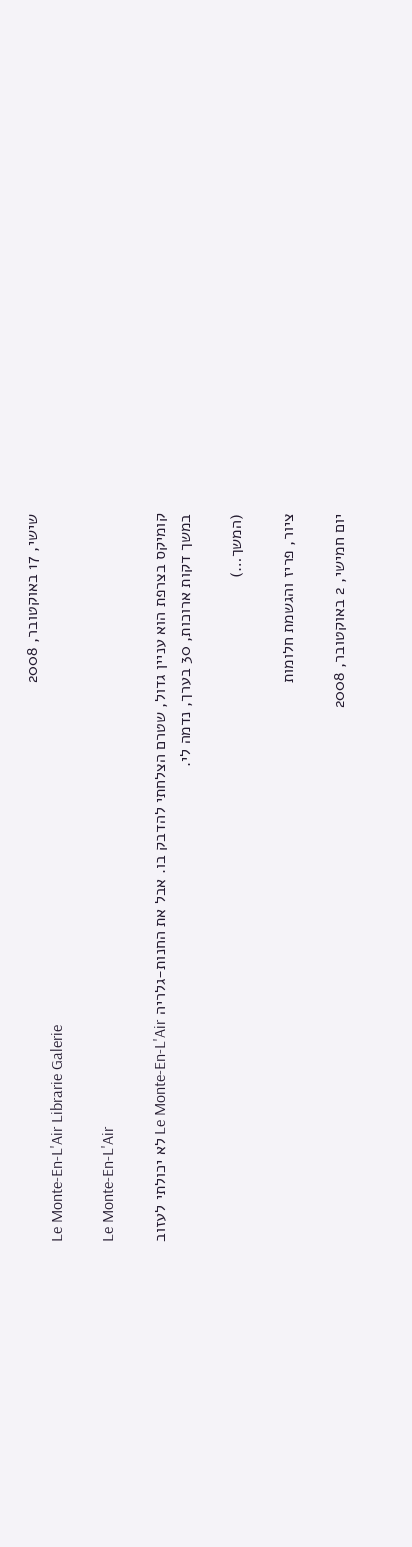שישי, 17 באוקטובר, 2008
Le Monte-En-L'Air Librarie Galerie

Le Monte-En-L'Air

קומיקס בצרפת הוא עניין גדול, שטרם הצלחתי להדבק בו. אבל את החנות-גלריה Le Monte-En-L'Air לא יכולתי לעזוב במשך דקות ארוכות, 30 בערך, נדמה לי.

(המשך…)

ציור, פריז והגשמת חלומות

יום חמישי, 2 באוקטובר, 2008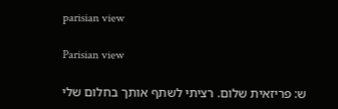parisian view

Parisian view

ש: פריזאית שלום. רציתי לשתף אותך בחלום שלי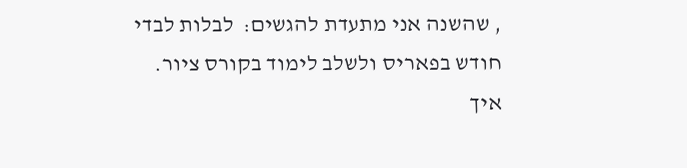, שהשנה אני מתעדת להגשים:  לבלות לבדי חודש בפאריס ולשלב לימוד בקורס ציור. איך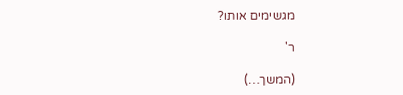מגשימים אותו?

ר'

(המשך…)